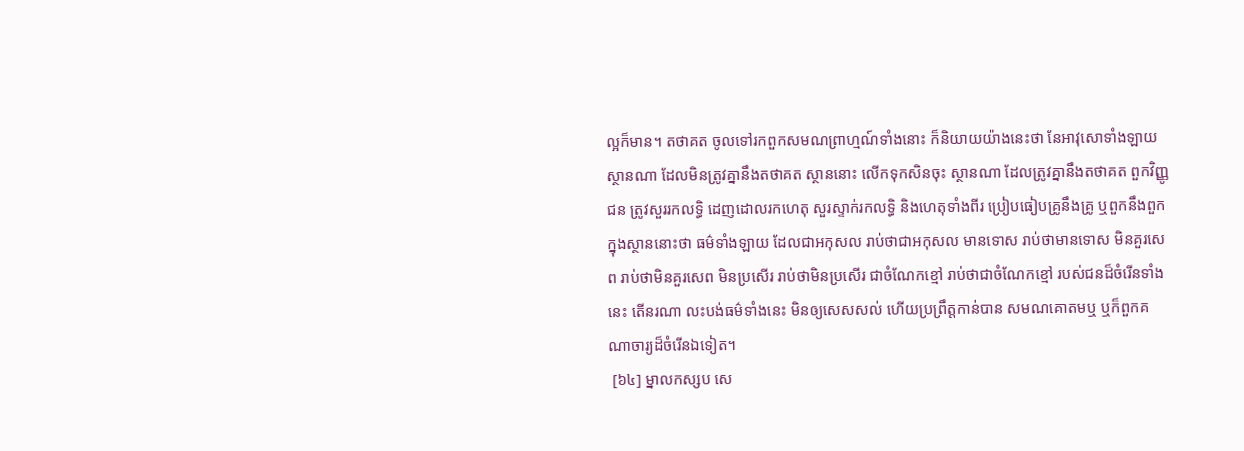ល្អក៏មាន។ តថាគត ចូលទៅរកពួកសមណព្រាហ្មណ៍ទាំងនោះ ក៏និយាយយ៉ាងនេះថា នែអាវុសោទាំងឡាយ ស្ថានណា ដែលមិនត្រូវគ្នានឹងតថាគត ស្ថាននោះ លើកទុកសិនចុះ ស្ថានណា ដែលត្រូវគ្នានឹងតថាគត ពួកវិញ្ញូជន ត្រូវសួររកលទ្ធិ ដេញដោលរកហេតុ សួរស្ទាក់រកលទ្ធិ និងហេតុទាំងពីរ ប្រៀបធៀបគ្រូនឹងគ្រូ ឬពួកនឹងពួក ក្នុងស្ថាននោះថា ធម៌ទាំងឡាយ ដែលជាអកុសល រាប់ថាជាអកុសល មានទោស រាប់ថាមានទោស មិនគួរសេព រាប់ថាមិនគួរសេព មិនប្រសើរ រាប់ថាមិនប្រសើរ ជាចំណែកខ្មៅ រាប់ថាជាចំណែកខ្មៅ របស់ជនដ៏ចំរើនទាំងនេះ តើនរណា លះបង់ធម៌ទាំងនេះ មិនឲ្យសេសសល់ ហើយប្រព្រឹត្តកាន់បាន សមណគោតមឬ ឬក៏ពួកគណាចារ្យដ៏ចំរើនឯទៀត។
 [៦៤] ម្នាលកស្សប សេ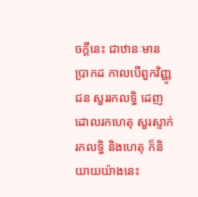ចក្តីនេះ ជាឋានៈមានប្រាកដ កាលបើពួកវិញ្ញូជន សួររកលទ្ធិ ដេញដោលរកហេតុ សួរស្ទាក់រកលទ្ធិ និងហេតុ ក៏និយាយយ៉ាងនេះ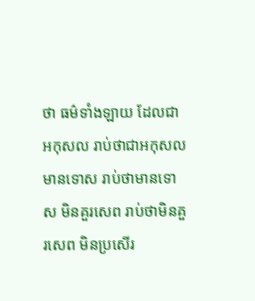ថា ធម៌ទាំងឡាយ ដែលជាអកុសល រាប់ថាជាអកុសល មានទោស រាប់ថាមានទោស មិនគួរសេព រាប់ថាមិនគួរសេព មិនប្រសើរ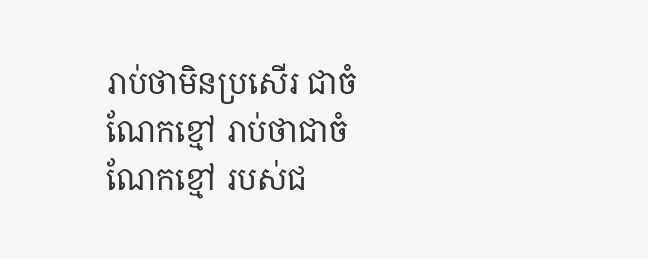រាប់ថាមិនប្រសើរ ជាចំណែកខ្មៅ រាប់ថាជាចំណែកខ្មៅ របស់ជ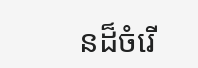នដ៏ចំរើ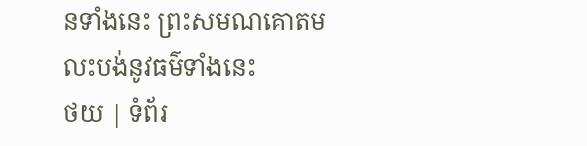នទាំងនេះ ព្រះសមណគោតម លះបង់នូវធម៌ទាំងនេះ
ថយ | ទំព័រ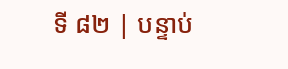ទី ៨២ | បន្ទាប់